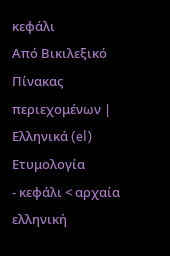κεφάλι
Από Βικιλεξικό
Πίνακας περιεχομένων |
Ελληνικά (el)
Ετυμολογία
- κεφάλι < αρχαία ελληνική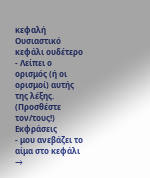κεφαλή
Ουσιαστικό
κεφάλι ουδέτερο
- Λείπει ο ορισμός (ή οι ορισμοί) αυτής της λέξης. (Προσθέστε τον/τους!)
Εκφράσεις
- μου ανεβάζει το αίμα στο κεφάλι →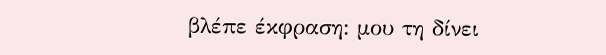βλέπε έκφραση: μου τη δίνει